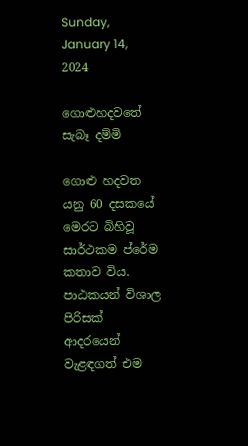Sunday, January 14, 2024

ගොළුහදවතේ සැබෑ දම්මි

ගොළු හදවත යනු 60 දසකයේ මෙරට බිහිවූ සාර්ථකම ප්රේම කතාව විය. පාඨකයන් විශාල පිරිසක් ආදරයෙන් වැළඳගත් එම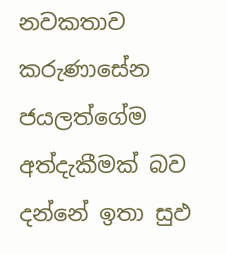නවකතාව කරුණාසේන ජයලත්ගේම අත්දැකීමක් බව දන්නේ ඉතා සුඵ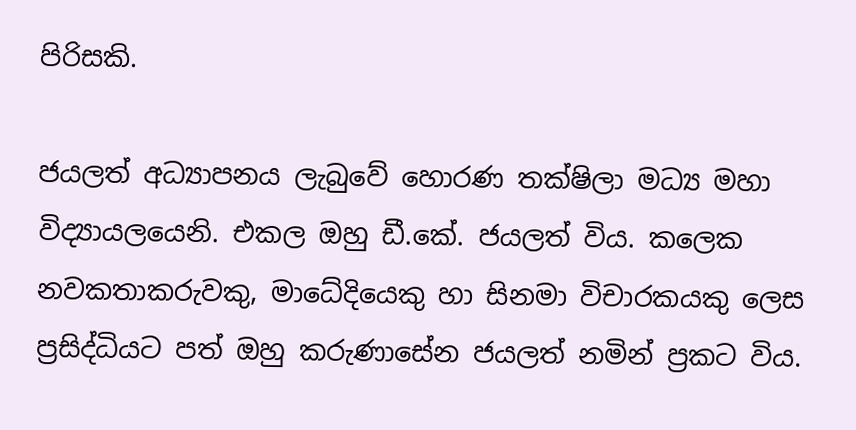පිරිසකි.

ජයලත් අධ්‍යාපනය ලැබුවේ හොරණ තක්ෂිලා මධ්‍ය මහා විද්‍යායලයෙනි. එකල ඔහු ඩී.කේ. ජයලත් විය. කලෙක නවකතාකරුවකු, මාධේදිය‍ෙකු හා සිනමා විචාරකයකු ලෙස ප්‍රසිද්ධියට පත් ඔහු කරුණාසේන ජයලත් නමින් ප්‍රකට විය.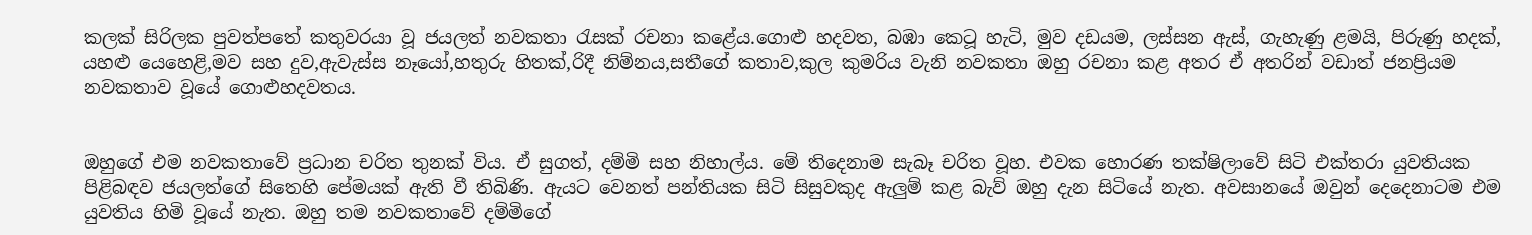කලක් සිරිලක පුවත්පතේ කතුවරයා වූ ජයලත් නවකතා රැසක් රචනා කළේය.ගොළු හදවත, බඹා කෙටූ හැටි, මුව දඩයම, ලස්සන ඇස්, ගැහැණු ළමයි, පිරුණු හදක්, යහළු යෙහෙළි,මව සහ දුව,ඇවැස්ස නෑයෝ,හතුරු හිතක්,රිදී නිම්නය,සතීගේ කතාව,කුල කුමරිය වැනි නවකතා ඔහු රචනා කළ අතර ඒ අතරින් වඩාත් ජනප්‍රියම නවකතාව වූයේ ගොළුහදවතය.


ඔහුගේ එම නවකතාවේ ප්‍රධාන චරිත තුනක් විය. ඒ සුගත්, දම්මි සහ නිහාල්ය. මේ තිදෙනාම සැබෑ චරිත වූහ. එවක හොරණ තක්ෂිලාවේ සිටි එක්තරා යුවතියක පිළිබඳව ජයලත්ගේ සිතෙහි පේමයක් ඇති වී තිබිණි. ඇයට වෙනත් පන්තියක සිටි සිසුවකුද ඇලුම් කළ බැව් ඔහු දැන සිටියේ නැත. අවසානයේ ඔවුන් දෙදෙනාටම එම යුවතිය හිමි වූයේ නැත. ඔහු තම නවකතාවේ දම්මිගේ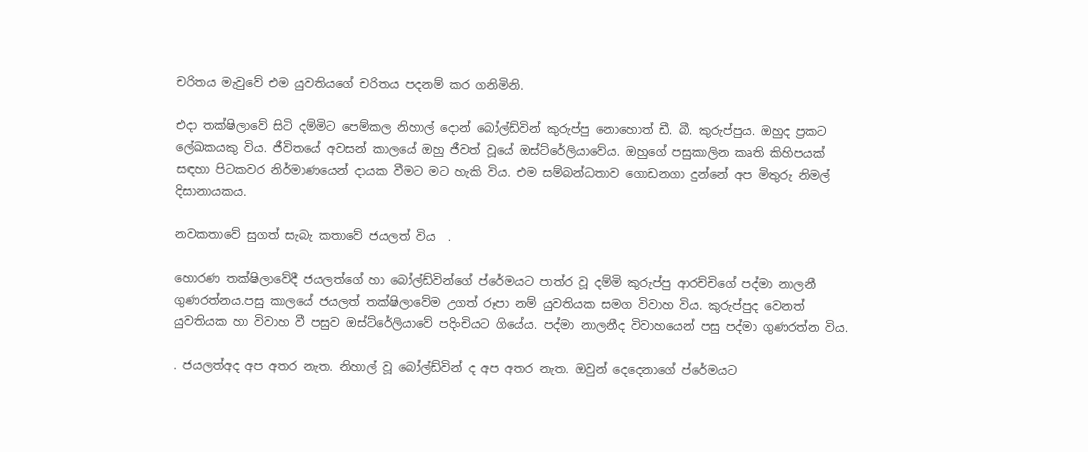චරිතය මැවුවේ එම යුවතියගේ චරිතය පදනම් කර ගනිමිනි.

එදා තක්ෂිලාවේ සිටි දම්මිට පෙම්කල නිහාල් දොන් බෝල්ඩ්වින් කුරුප්පු නොහොත් ඩී. බී. කුරුප්පුය. ඔහුද ප්‍රකට ලේඛකයකු විය. ජීවිතයේ අවසන් කාලයේ ඔහු ජීවත් වූයේ ඔස්ට්රේලියාවේය. ඔහුගේ පසුකාලින කෘති කිහිපයක් සඳහා පිටකවර නිර්මාණයෙන් දායක වීමට මට හැකි විය. එම සම්බන්ධතාව ගොඩනගා දුන්නේ අප මිතුරු නිමල් දිසානායකය.

නවකතාවේ සුගත් සැබැ කතාවේ ජයලත් විය  .

හොරණ තක්ෂිලාවේදී ජයලත්ගේ හා බෝල්ඩ්වින්ගේ ප්රේමයට පාත්ර වූ දම්මි කුරුප්පු ආරච්චිගේ පද්මා නාලනී ගුණරත්නය.පසු කාලයේ ජයලත් තක්ෂිලාවේම උගත් රූපා නම් යුවතියක සමග විවාහ විය. කුරුප්පුද වෙනත් යුවතියක හා විවාහ වී පසුව ඔස්ට්රේලියාවේ පදිංචියට ගියේය. පද්මා නාලනීද විවාහයෙන් පසු පද්මා ගුණරත්න විය.

. ජයලත්අද අප අතර නැත. නිහාල් වූ බෝල්ඩ්වින් ද අප අතර නැත. ඔවුන් දෙදෙනාගේ ප්රේමයට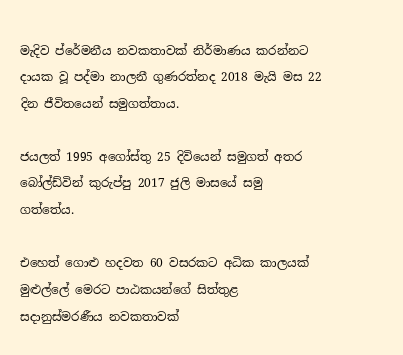මැදිව ප්රේමනීය නවකතාවක් නිර්මාණය කරන්නට දායක වූ පද්මා නාලනී ගුණරත්නද 2018 මැයි මස 22 දින ජීවිතයෙන් සමුගත්තාය.

ජයලත් 1995 අගෝස්තු 25 දිවියෙන් සමුගත් අතර බෝල්ඩ්වින් කුරුප්පු 2017 ජුලි මාසයේ සමු ගත්තේය.

එහෙත් ගොළු හදවත 60 වසරකට අධික කාලයක් මුළුල්ලේ මෙරට පාඨකයන්ගේ සිත්තුළ සදානුස්මරණීය නවකතාවක්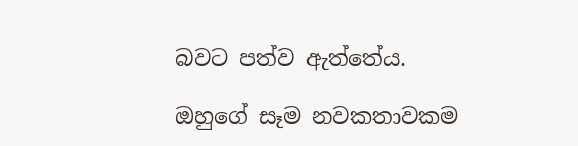බවට පත්ව ඇත්තේය.

ඔහුගේ සෑම නවකතාවකම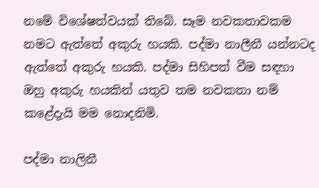නමේ විශේෂත්වයක් තිබේ. සෑම නවකතාවකම නමට ඇත්තේ අකුරු හයකි. පද්මා නාලීනී යන්නටද ඇත්තේ අකුරු හයකි. පද්මා සිහිපත් වීම සඳහා ඔහු අකුරු හයකින් යතුව තම නවකතා නම් කළේදැයි මම නොදනිමි.

පද්මා නාලිනී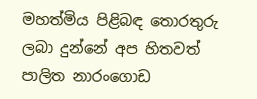මහත්මිය පිළිබඳ තොරතුරු ලබා දුන්නේ අප හිතවත් පාලිත නාරංගොඩ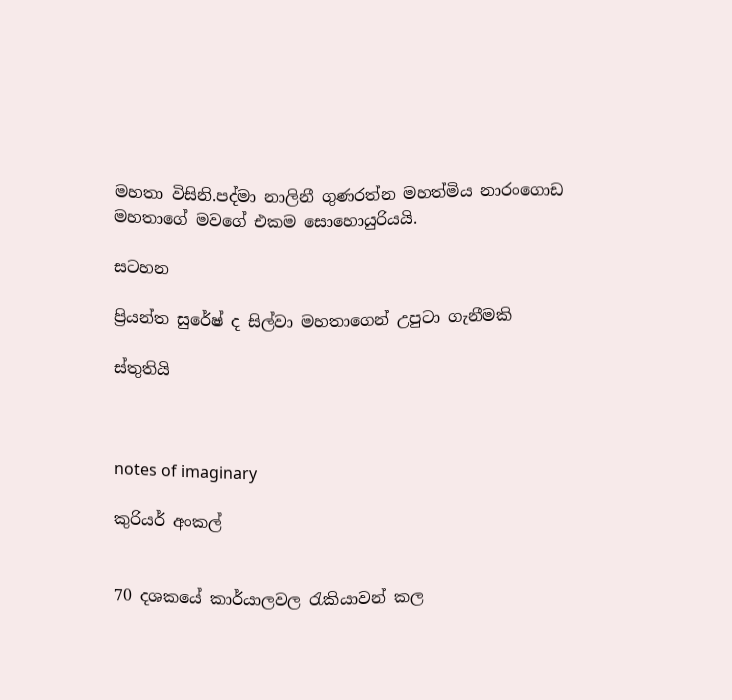මහතා විසිනි.පද්මා නාලිනී ගුණරත්න මහත්මිය නාරංගොඩ මහතාගේ මවගේ එකම සොහොයුරියයි.

සටහන

ප්‍රියන්ත සුරේෂ් ද සිල්වා මහතාගෙන් උපුටා ගැනීමකි

ස්තුතියි



notes of imaginary

කුරියර් අංකල්


70 දශකයේ කාර්යාලවල රැකියාවන් කල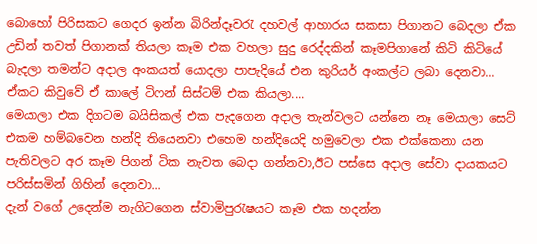බොහෝ පිරිසකට ගෙදර ඉන්න බිරින්දෑවරැ දහවල් ආහාරය සකසා පිගානට බෙදලා ඒක උඩින් තවත් පිගානක් තියලා කෑම එක වහලා සුදු රෙද්දකින් කෑමපිගානේ කිටි කිටියේ බැදලා තමන්ට අදාල අංකයත් යොදලා පාපැදියේ එන කුරියර් අංකල්ට ලබා දෙනවා...
ඒකට කිවුවේ ඒ කාලේ ටිෆන් සිස්ටම් එක කියලා....
මෙයාලා එක දිගටම බයිසිකල් එක පැදගෙන අදාල තැන්වලට යන්නෙ නෑ මෙයාලා සෙට් එකම හම්බවෙන හන්දි තියෙනවා එහෙම හන්දියෙදි හමුවෙලා එක එක්කෙනා යන පැතිවලට අර කෑම පිගන් ටික නැවත බෙදා ගන්නවා,ඊට පස්සෙ අදාල සේවා දායකයට පරිස්සමින් ගිහින් දෙනවා...
දැන් වගේ උදෙන්ම නැගිටගෙන ස්වාමිපුරැෂයට කෑම එක හදන්න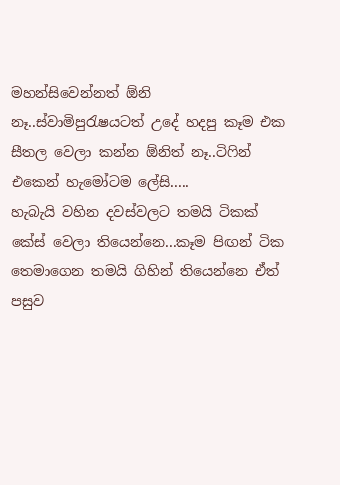මහන්සිවෙන්නත් ඕනි නෑ..ස්වාමිපුරැෂයටත් උදේ හදපු කෑම එක සීතල වෙලා කන්න ඕනිත් නෑ..ටිෆින් එකෙන් හැමෝටම ලේසි.....
හැබැයි වහින දවස්වලට තමයි ටිකක් කේස් වෙලා තියෙන්නෙ...කෑම පිඟන් ටික තෙමාගෙන තමයි ගිහින් තියෙන්නෙ ඒත් පසුව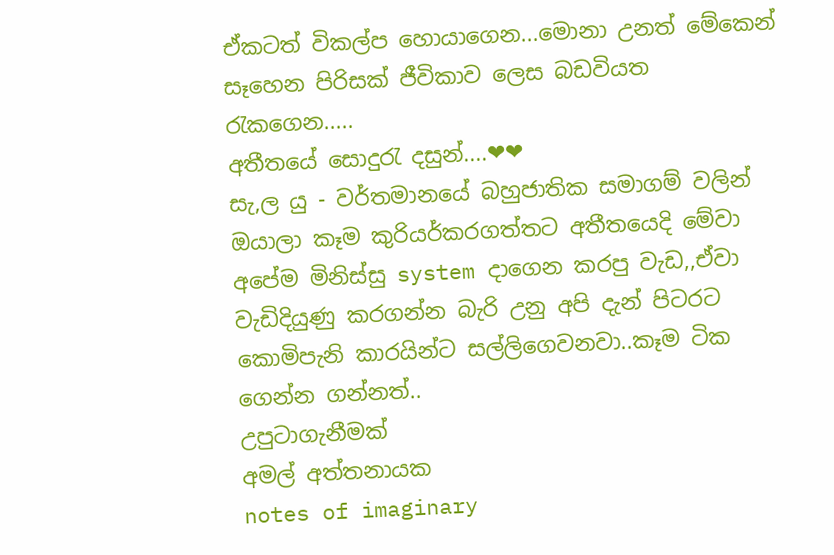ඒකටත් විකල්ප හොයාගෙන...මොනා උනත් මේකෙන් සෑහෙන පිරිසක් ජීවිකාව ලෙස බඩවියත රැකගෙන.....
අතීතයේ සොදුරැ දසුන්....❤❤
සැ,ල යු - වර්තමානයේ බහුජාතික සමාගම් වලින් ඔයාලා කෑම කුරියර්කරගත්තට අතීතයෙදි මේවා අපේම මිනිස්සු system දාගෙන කරපු වැඩ,,ඒවා වැඩිදියුණු කරගන්න බැරි උනු අපි දැන් පිටරට කොමිපැනි කාරයින්ට සල්ලිගෙවනවා..කෑම ටික ගෙන්න ගන්නත්..
උපුටාගැනීමක්
අමල් අත්තනායක
notes of imaginary